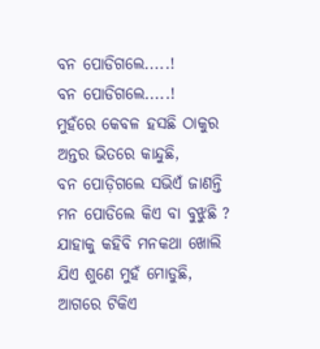ବନ ପୋଡିଗଲେ.....!
ବନ ପୋଡିଗଲେ.....!
ମୁହଁରେ କେବଳ ହସଛି ଠାକୁର
ଅନ୍ତର ଭିତରେ କାନ୍ଦୁଛି,
ବନ ପୋଡ଼ିଗଲେ ସଭିଏଁ ଜାଣନ୍ତି
ମନ ପୋଡିଲେ କିଏ ବା ବୁଝୁଛି ?
ଯାହାକୁ କହିବି ମନକଥା ଖୋଲି
ଯିଏ ଶୁଣେ ମୁହଁ ମୋଡୁଛି,
ଆଗରେ ଟିକିଏ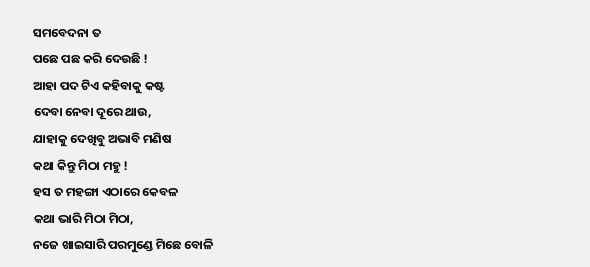ସମବେଦନା ତ
ପଛେ ପଛ କରି ଦେଉଛି !
ଆହା ପଦ ଟିଏ କହିବାକୁ କଷ୍ଟ
ଦେବା ନେବା ଦୂରେ ଥାଉ,
ଯାହାକୁ ଦେଖିବୁ ଅଭାବି ମଣିଷ
କଥା କିନ୍ତୁ ମିଠା ମହୁ !
ହସ ତ ମହଙ୍ଗା ଏଠାରେ କେବଳ
କଥା ଭାରି ମିଠା ମିଠା,
ନଜେ ଖାଇସାରି ପରମୁଣ୍ଡେ ମିଛେ ବୋଳି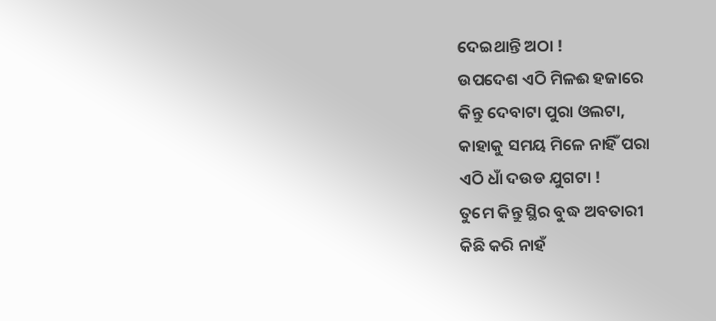ଦେଇଥାନ୍ତି ଅଠା !
ଉପଦେଶ ଏଠି ମିଳଈ ହଜାରେ
କିନ୍ତୁ ଦେବାଟା ପୁରା ଓଲଟା,
କାହାକୁ ସମୟ ମିଳେ ନାହିଁ ପରା
ଏଠି ଧାଁ ଦଉଡ ଯୁଗଟା !
ତୁମେ କିନ୍ତୁ ସ୍ଥିର ବୁଦ୍ଧ ଅବତାରୀ
କିଛି କରି ନାହଁ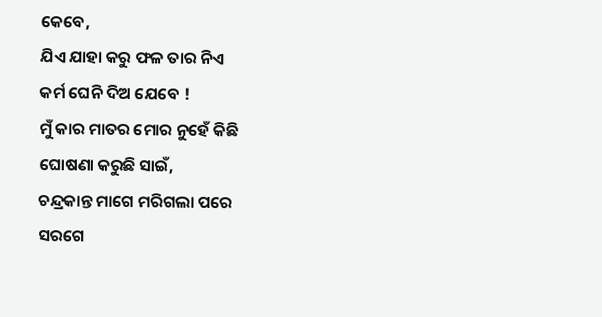କେବେ,
ଯିଏ ଯାହା କରୁ ଫଳ ତାର ନିଏ
କର୍ମ ଘେନି ଦିଅ ଯେବେ !
ମୁଁ କାର ମାତର ମୋର ନୁହେଁ କିଛି
ଘୋଷଣା କରୁଛି ସାଇଁ,
ଚନ୍ଦ୍ରକାନ୍ତ ମାଗେ ମରିଗଲା ପରେ
ସରଗେ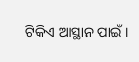ଟିକିଏ ଆସ୍ଥାନ ପାଇଁ ।